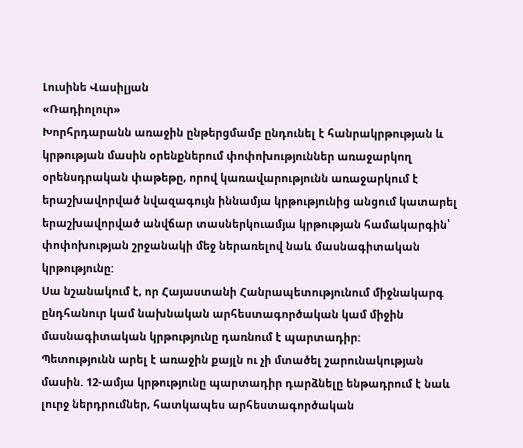Լուսինե Վասիլյան
«Ռադիոլուր»
Խորհրդարանն առաջին ընթերցմամբ ընդունել է հանրակրթության և կրթության մասին օրենքներում փոփոխություններ առաջարկող օրենսդրական փաթեթը, որով կառավարությունն առաջարկում է երաշխավորված նվազագույն իննամյա կրթությունից անցում կատարել երաշխավորված անվճար տասներկուամյա կրթության համակարգին՝ փոփոխության շրջանակի մեջ ներառելով նաև մասնագիտական կրթությունը:
Սա նշանակում է, որ Հայաստանի Հանրապետությունում միջնակարգ ընդհանուր կամ նախնական արհեստագործական կամ միջին մասնագիտական կրթությունը դառնում է պարտադիր:
Պետությունն արել է առաջին քայլն ու չի մտածել շարունակության մասին. 12-ամյա կրթությունը պարտադիր դարձնելը ենթադրում է նաև լուրջ ներդրումներ, հատկապես արհեստագործական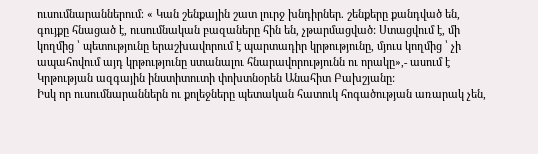ուսումնարաններում։ « Կան շենքային շատ լուրջ խնդիրներ. շենքերը քանդված են, գույքը հնացած է, ուսումնական բազաները հին են, չթարմացված: Ստացվում է, մի կողմից ՝ պետությունը երաշխավորում է պարտադիր կրթությունը, մյուս կողմից ՝ չի ապահովում այդ կրթությունը ստանալու հնարավորությունն ու որակը»,- ասում է Կրթության ազգային ինստիտուտի փոխտնօրեն Անահիտ Բախշյանը:
Իսկ որ ուսումնարաններն ու քոլեջները պետական հատուկ հոգածության առարակ չեն,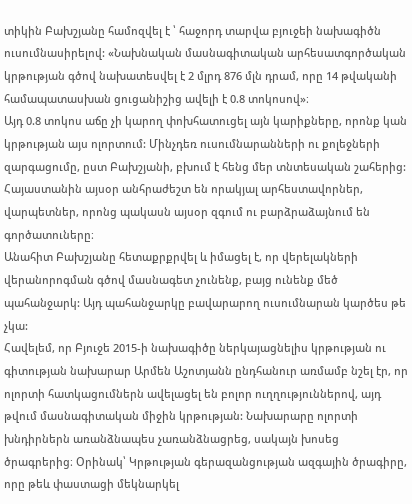տիկին Բախշյանը համոզվել է ՝ հաջորդ տարվա բյուջեի նախագիծն ուսումնասիրելով: «Նախնական մասնագիտական արհեսատգործական կրթության գծով նախատեսվել է 2 մլրդ 876 մլն դրամ, որը 14 թվականի համապատասխան ցուցանիշից ավելի է 0.8 տոկոսով»։
Այդ 0.8 տոկոս աճը չի կարող փոխհատուցել այն կարիքները, որոնք կան կրթության այս ոլորտում: Մինչդեռ ուսումնարանների ու քոլեջների զարգացումը, ըստ Բախշյանի, բխում է հենց մեր տնտեսական շահերից: Հայաստանին այսօր անհրաժեշտ են որակյալ արհեստավորներ, վարպետներ, որոնց պակասն այսօր զգում ու բարձրաձայնում են գործատուները։
Անահիտ Բախշյանը հետաքրքրվել և իմացել է, որ վերելակների վերանորոգման գծով մասնագետ չունենք, բայց ունենք մեծ պահանջարկ: Այդ պահանջարկը բավարարող ուսումնարան կարծես թե չկա:
Հավելեմ, որ Բյուջե 2015-ի նախագիծը ներկայացնելիս կրթության ու գիտության նախարար Արմեն Աշոտյանն ընդհանուր առմամբ նշել էր, որ ոլորտի հատկացումներն ավելացել են բոլոր ուղղություններով, այդ թվում մասնագիտական միջին կրթության: Նախարարը ոլորտի խնդիրներն առանձնապես չառանձնացրեց, սակայն խոսեց ծրագրերից։ Օրինակ՝ Կրթության գերազանցության ազգային ծրագիրը, որը թեև փաստացի մեկնարկել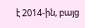է 2014-ին, բայց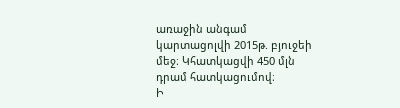առաջին անգամ կարտացոլվի 2015թ. բյուջեի մեջ։ Կհատկացվի 450 մլն դրամ հատկացումով։
Ի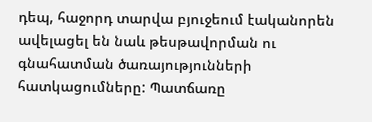դեպ, հաջորդ տարվա բյուջեում էականորեն ավելացել են նաև թեսթավորման ու գնահատման ծառայությունների հատկացումները: Պատճառը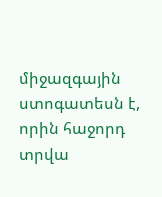միջազգային ստոգատեսն է, որին հաջորդ տրվա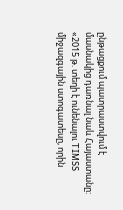ընթացքում պատրաստվում է մասնակից դառնալ նաև Հայաստանը: «2015 թ. տեղի է ունենալու TIMSS միջազգային ստոգատեսը, որին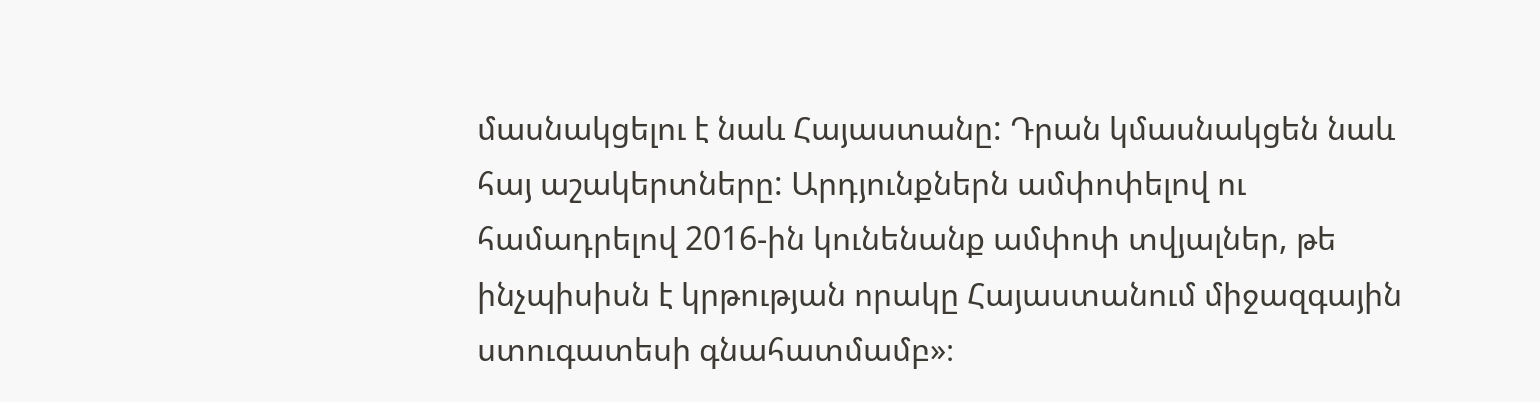մասնակցելու է նաև Հայաստանը: Դրան կմասնակցեն նաև հայ աշակերտները: Արդյունքներն ամփոփելով ու համադրելով 2016-ին կունենանք ամփոփ տվյալներ, թե ինչպիսիսն է կրթության որակը Հայաստանում միջազգային ստուգատեսի գնահատմամբ»։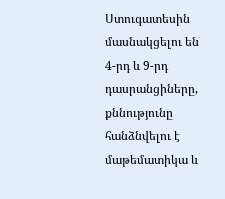Ստուգատեսին մասնակցելու են 4-րդ և 9-րդ դասրանցիները, քննությունը հանձնվելու է մաթեմատիկա և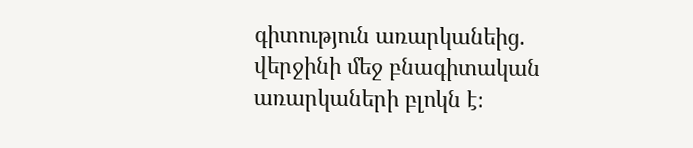գիտություն առարկանեից. վերջինի մեջ բնագիտական առարկաների բլոկն է։